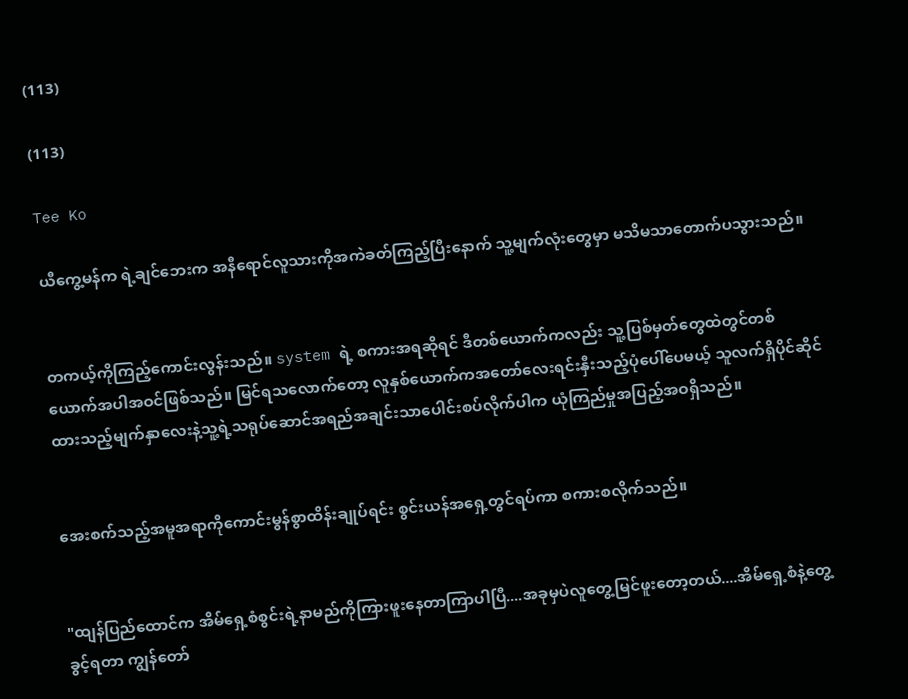(113)

(113)

Tee Ko

ယီကွေ့မန်က ရဲ့ချင်ဘေးက အနီရောင်လူသားကိုအကဲခတ်ကြည့်ပြီးနောက် သူ့မျက်လုံးတွေမှာ မသိမသာတောက်ပသွားသည်။


တကယ့်ကိုကြည့်ကောင်းလွန်းသည်။ system ရဲ့ စကားအရဆိုရင် ဒီတစ်ယောက်ကလည်း သူ့ပြစ်မှတ်တွေထဲတွင်တစ်ယောက်အပါအဝင်ဖြစ်သည်။ မြင်ရသလောက်တော့ လူနှစ်ယောက်ကအတော်လေးရင်းနှီးသည့်ပုံပေါ်ပေမယ့် သူလက်ရှိပိုင်ဆိုင်ထားသည့်မျက်နှာလေးနဲ့သူ့ရဲ့သရုပ်ဆောင်အရည်အချင်းသာပေါင်းစပ်လိုက်ပါက ယုံကြည်မှုအပြည့်အဝရှိသည်။


အေးစက်သည့်အမူအရာကိုကောင်းမွန်စွာထိန်းချုပ်ရင်း စွင်းယန်အရှေ့တွင်ရပ်ကာ စကားစလိုက်သည်။


"ထျန်ပြည်ထောင်က အိမ်ရှေ့စံစွင်းရဲ့နာမည်ကိုကြားဖူးနေတာကြာပါပြီ....အခုမှပဲလူတွေ့မြင်ဖူးတော့တယ်....အိမ်ရှေ့စံနဲ့တွေ့ခွင့်ရတာ ကျွန်တော်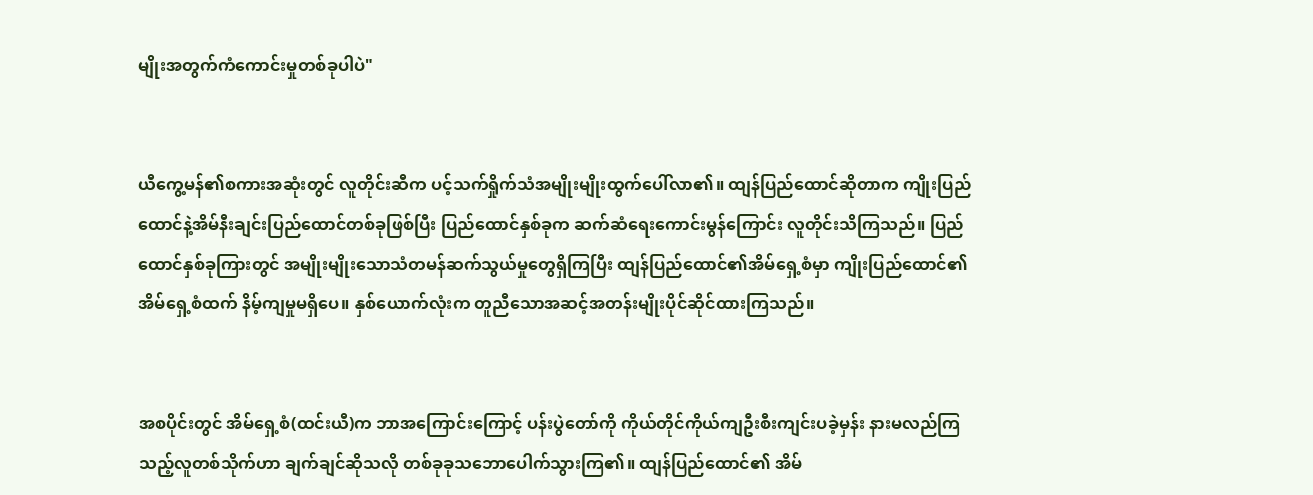မျိုးအတွက်ကံကောင်းမှုတစ်ခုပါပဲ"


ယီကွေ့မန်၏စကားအဆုံးတွင် လူတိုင်းဆီက ပင့်သက်ရှိုက်သံအမျိုးမျိုးထွက်ပေါ်လာ၏။ ထျန်ပြည်ထောင်ဆိုတာက ကျိုးပြည်ထောင်နဲ့အိမ်နီးချင်းပြည်ထောင်တစ်ခုဖြစ်ပြီး ပြည်ထောင်နှစ်ခုက ဆက်ဆံရေးကောင်းမွန်ကြောင်း လူတိုင်းသိကြသည်။ ပြည်ထောင်နှစ်ခုကြားတွင် အမျိုးမျိုးသောသံတမန်ဆက်သွယ်မှုတွေရှိကြပြီး ထျန်ပြည်ထောင်၏အိမ်ရှေ့စံမှာ ကျိုးပြည်ထောင်၏အိမ်ရှေ့စံထက် နိမ့်ကျမှုမရှိပေ။ နှစ်ယောက်လုံးက တူညီသောအဆင့်အတန်းမျိုးပိုင်ဆိုင်ထားကြသည်။


အစပိုင်းတွင် အိမ်ရှေ့စံ(ထင်းယီ)က ဘာအကြောင်းကြောင့် ပန်းပွဲတော်ကို ကိုယ်တိုင်ကိုယ်ကျဦးစီးကျင်းပခဲ့မှန်း နားမလည်ကြသည့်လူတစ်သိုက်ဟာ ချက်ချင်ဆိုသလို တစ်ခုခုသဘောပေါက်သွားကြ၏။ ထျန်ပြည်ထောင်၏ အိမ်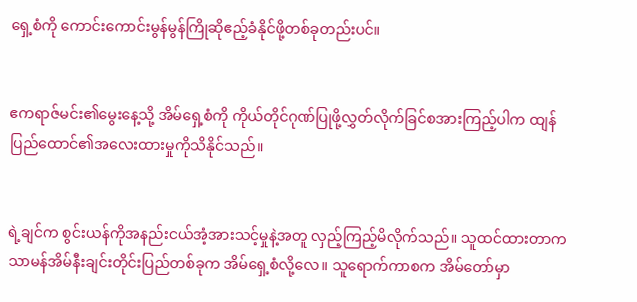ရှေ့စံကို ကောင်းကောင်းမွန်မွန်ကြိုဆိုဧည့်ခံနိုင်ဖို့တစ်ခုတည်းပင်။


ဧကရာဇ်မင်း၏မွေးနေ့သို့ အိမ်ရှေ့စံကို ကိုယ်တိုင်ဂုဏ်ပြုဖို့လွှတ်လိုက်ခြင်စအားကြည့်ပါက ထျန်ပြည်ထောင်၏အလေးထားမှုကိုသိနိုင်သည်။


ရဲ့ချင်က စွင်းယန်ကိုအနည်းငယ်အံ့အားသင့်မှုနဲ့အတူ လှည့်ကြည့်မိလိုက်သည်။ သူထင်ထားတာက သာမန်အိမ်နီးချင်းတိုင်းပြည်တစ်ခုက အိမ်ရှေ့စံလို့လေ။ သူရောက်ကာစက အိမ်တော်မှာ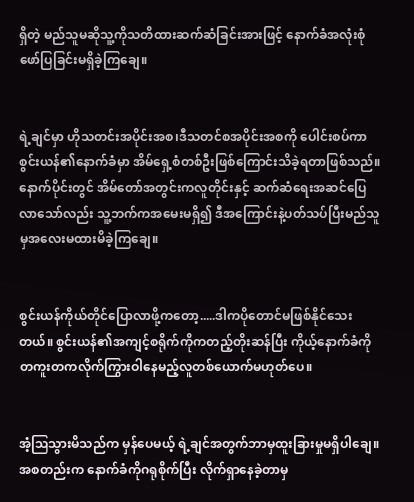ရှိတဲ့ မည်သူမဆိုသူ့ကိုသတိထားဆက်ဆံခြင်းအားဖြင့် နောက်ခံအလုံးစုံဖော်ပြခြင်းမရှိခဲ့ကြချေ။


ရဲ့ချင်မှာ ဟိုသတင်းအပိုင်းအစ၊ဒီသတင်စအပိုင်းအစကို ပေါင်းစပ်ကာ စွင်းယန်၏နောက်ခံမှာ အိမ်ရှေ့စံတစ်ဦးဖြစ်ကြောင်းသိခဲ့ရတာဖြစ်သည်။ နောက်ပိုင်းတွင် အိမ်တော်အတွင်းကလူတိုင်းနှင့် ဆက်ဆံရေးအဆင်ပြေလာသော်လည်း သူ့ဘက်ကအမေးမရှိ၍ ဒီအကြောင်းနဲ့ပတ်သပ်ပြီးမည်သူမှအလေးမထားမိခဲ့ကြချေ။


စွင်းယန်ကိုယ်တိုင်ပြောလာဖို့ကတော့.....ဒါကပိုတောင်မဖြစ်နိုင်သေးတယ်။ စွင်းယန်၏အကျင့်စရိုက်ကိုကတည့်တိုးဆန်ပြီး ကိုယ့်နောက်ခံကို တကူးတကလိုက်ကြွားဝါနေမည့်လူတစ်ယောက်မဟုတ်ပေ။


အံ့ဩသွားမိသည်က မှန်ပေမယ့် ရဲ့ချင်အတွက်ဘာမှထူးခြားမှုမရှိပါချေ။ အစတည်းက နောက်ခံကိုဂရုစိုက်ပြီး လိုက်ရှာနေခဲ့တာမှ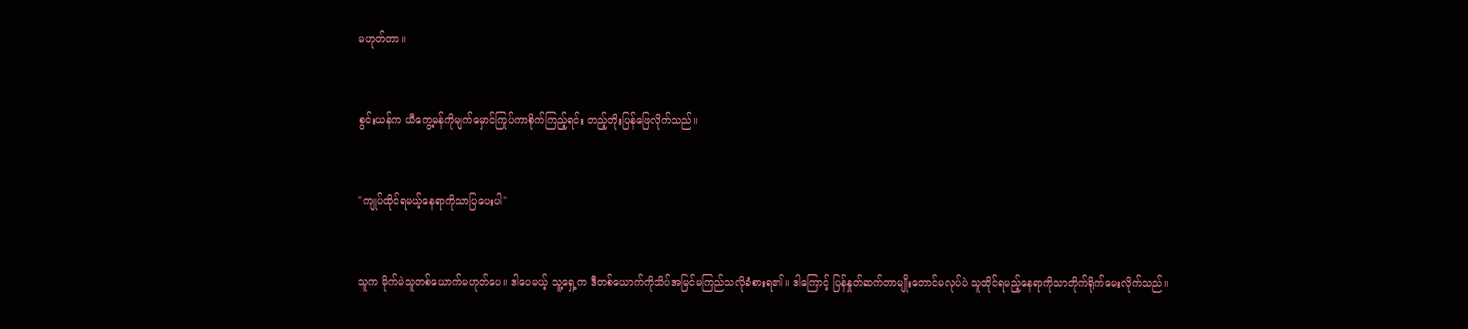မဟုတ်တာ။


စွင်းယန်က ယီကွေ့မန်ကိုမျက်မှောင်ကြုပ်ကာစိုက်ကြည့်ရင်း တည့်တိုးပြန်ဖြေလိုက်သည်။


"ကျုပ်ထိုင်ရမယ့်နေရာကိုသာပြပေးပါ"


သူက မိုက်မဲသူတစ်ယောက်မဟုတ်ပေ။ ဒါပေမယ့် သူ့ရှေ့က ဒီတစ်ယောက်ကိုသိပ်အမြင်မကြည်သလိုခံစားရ၏။ ဒါကြောင့် ပြန်နှုတ်ဆက်တာမျိုးတောင်မလုပ်ပဲ သူထိုင်ရမည့်နေရာကိုသာတိုက်ရိုက်မေးလိုက်သည်။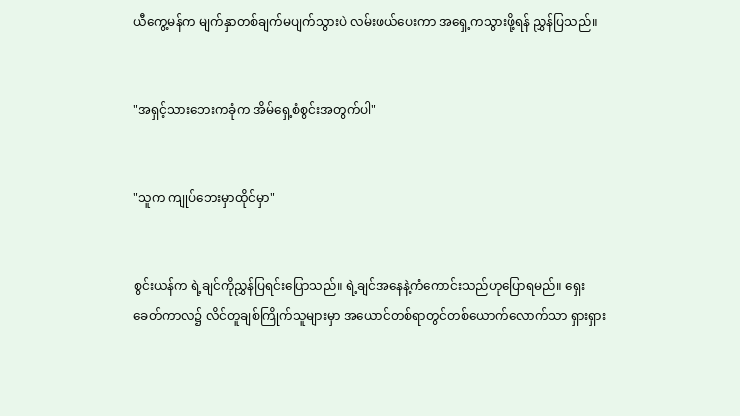ယီကွေ့မန်က မျက်နှာတစ်ချက်မပျက်သွားပဲ လမ်းဖယ်ပေးကာ အရှေ့ကသွားဖို့ရန် ညွှန်ပြသည်။


"အရှင့်သားဘေးကခုံက အိမ်ရှေ့စံစွင်းအတွက်ပါ"


"သူက ကျုပ်ဘေးမှာထိုင်မှာ"


စွင်းယန်က ရဲ့ချင်ကိုညွှန်ပြရင်းပြောသည်။ ရဲ့ချင်အနေနဲ့ကံကောင်းသည်ဟုပြောရမည်။ ရှေးခေတ်ကာလ၌ လိင်တူချစ်ကြိုက်သူများမှာ အယောင်တစ်ရာတွင်တစ်ယောက်လောက်သာ ရှားရှား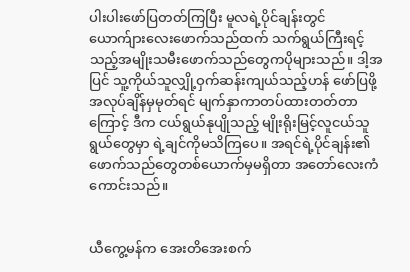ပါးပါးဖော်ပြတတ်ကြပြီး မူလရဲ့ပိုင်ချန်းတွင် ယောက်ျားလေးဖောက်သည်ထက် သက်ရွယ်ကြီးရင့်သည့်အမျိုးသမီးဖောက်သည်တွေကပိုများသည်။ ဒါ့အပြင် သူ့ကိုယ်သူလျှို့ဝှက်ဆန်းကျယ်သည့်ဟန် ဖော်ပြဖို့ အလုပ်ချိန်မှမုတ်ရင် မျက်နှာကာတပ်ထားတတ်တာကြောင့် ဒီက ငယ်ရွယ်နုပျိုသည့် မျိုးရိုးမြင့်လူငယ်သူရွယ်တွေမှာ ရဲ့ချင်ကိုမသိကြပေ။ အရင်ရဲ့ပိုင်ချန်း၏ ဖောက်သည်တွေတစ်ယောက်မှမရှိတာ အတော်လေးကံကောင်းသည်။


ယီကွေ့မန်က အေးတိအေးစက်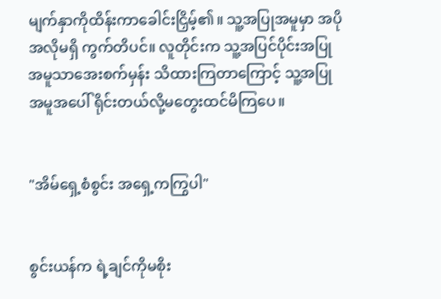မျက်နှာကိုထိန်းကာခေါင်းငြှိမ့်၏။ သူ့အပြုအမူမှာ အပိုအလိုမရှိ ကွက်တိပင်။ လူတိုင်းက သူ့အပြင်ပိုင်းအပြုအမူသာအေးစက်မှန်း သိထားကြတာကြောင့် သူ့အပြုအမူအပေါ် ရိုင်းတယ်လို့မတွေးထင်မိကြပေ။


"အိမ်ရှေ့စံစွင်း အရှေ့ကကြွပါ"


စွင်းယန်က ရဲ့ချင်ကိုမစိုး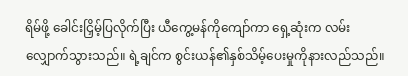ရိမ်ဖို့ ခေါင်းငြှိမ့်ပြလိုက်ပြီး ယီကွေ့မန်ကိုကျော်ကာ ရှေ့ဆုံးက လမ်းလျှောက်သွားသည်။ ရဲ့ချင်က စွင်းယန်၏နှစ်သိမ့်ပေးမှုကိုနားလည်သည်။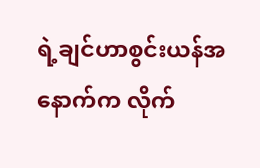ရဲ့ချင်ဟာစွင်းယန်အနောက်က လိုက်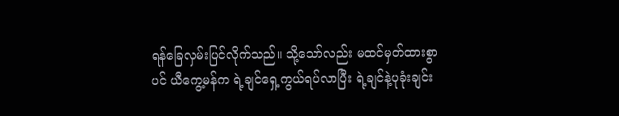ရန်ခြေလှမ်းပြင်လိုက်သည်။ သို့သော်လည်း မထင်မှတ်ထားစွာပင် ယီကွေ့မန်က ရဲ့ချင်ရှေ့ကွယ်ရပ်လာပြီး ရဲ့ချင်နဲ့ပုခုံးချင်း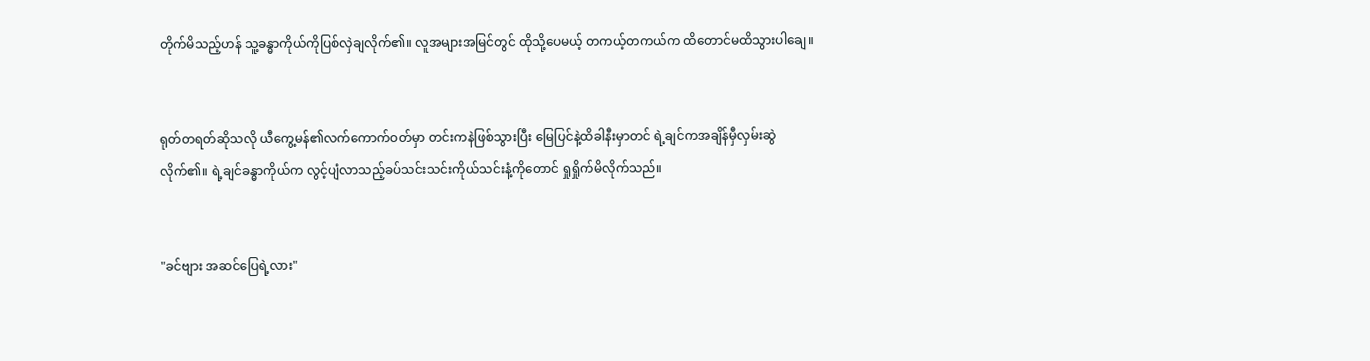တိုက်မိသည့်ဟန် သူ့ခန္ဓာကိုယ်ကိုပြစ်လှဲချလိုက်၏။ လူအများအမြင်တွင် ထိုသို့ပေမယ့် တကယ့်တကယ်က ထိတောင်မထိသွားပါချေ။


ရုတ်တရတ်ဆိုသလို ယီကွေ့မန်၏လက်ကောက်ဝတ်မှာ တင်းကနဲဖြစ်သွားပြီး မြေပြင်နဲ့ထိခါနီးမှာတင် ရဲ့ချင်ကအချိန်မှီလှမ်းဆွဲလိုက်၏။ ရဲ့ချင်ခန္ဓာကိုယ်က လွင့်ပျံလာသည့်ခပ်သင်းသင်းကိုယ်သင်းနံ့ကိုတောင် ရှုရှိုက်မိလိုက်သည်။


"ခင်ဗျား အဆင်ပြေရဲ့လား"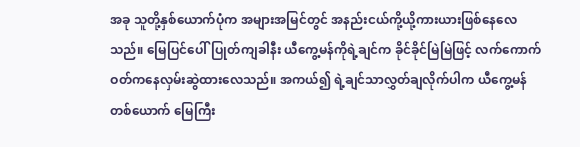အခု သူတို့နှစ်ယောက်ပုံက အများအမြင်တွင် အနည်းငယ်ကို့ယို့ကားယားဖြစ်နေလေသည်။ မြေပြင်ပေါ်ပြုတ်ကျခါနီး ယီကွေ့မန်ကိုရဲ့ချင်က ခိုင်ခိုင်မြဲမြဲဖြင့် လက်ကောက်ဝတ်ကနေလှမ်းဆွဲထားလေသည်။ အကယ်၍ ရဲ့ချင်သာလွှတ်ချလိုက်ပါက ယီကွေ့မန်တစ်ယောက် မြေကြီး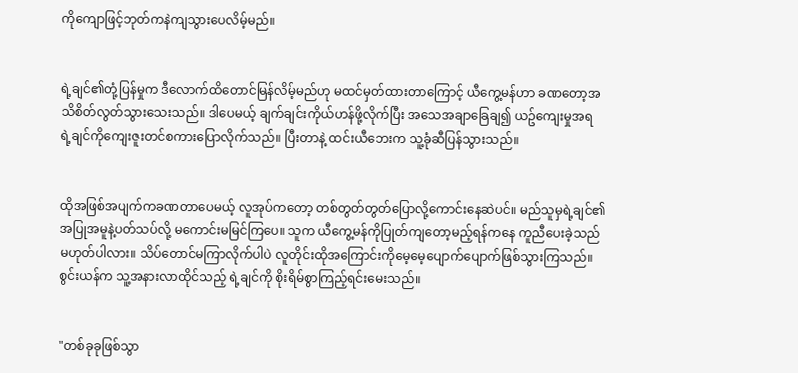ကိုကျောဖြင့်ဘုတ်ကနဲကျသွားပေလိမ့်မည်။


ရဲ့ချင်၏တုံ့ပြန်မှုက ဒီလောက်ထိတောင်မြန်လိမ့်မည်ဟု မထင်မှတ်ထားတာကြောင့် ယီကွေ့မန်ဟာ ခဏတော့အသိစိတ်လွတ်သွားသေးသည်။ ဒါပေမယ့် ချက်ချင်းကိုယ်ဟန်ဖို့လိုက်ပြီး အသေအချာခြေချ၍ ယဥ်ကျေးမှုအရ ရဲ့ချင်ကိုကျေးဇူးတင်စကားပြောလိုက်သည်။ ပြီးတာနဲ့ ထင်းယီဘေးက သူ့ခုံဆီပြန်သွားသည်။


ထိုအဖြစ်အပျက်ကခဏတာပေမယ့် လူအုပ်ကတော့ တစ်တွတ်တွတ်ပြောလို့ကောင်းနေဆဲပင်။ မည်သူမှရဲ့ချင်၏အပြုအမူနဲ့ပတ်သပ်လို့ မကောင်းမမြင်ကြပေ။ သူက ယီကွေ့မန်ကိုပြုတ်ကျတော့မည့်ရန်ကနေ ကူညီပေးခဲ့သည်မဟုတ်ပါလား။ သိပ်တောင်မကြာလိုက်ပါပဲ လူတိုင်းထိုအကြောင်းကိုမေ့မေ့ပျောက်ပျောက်ဖြစ်သွားကြသည်။ စွင်းယန်က သူ့အနားလာထိုင်သည့် ရဲ့ချင်ကို စိုးရိမ်စွာကြည့်ရင်းမေးသည်။


"တစ်ခုခုဖြစ်သွာ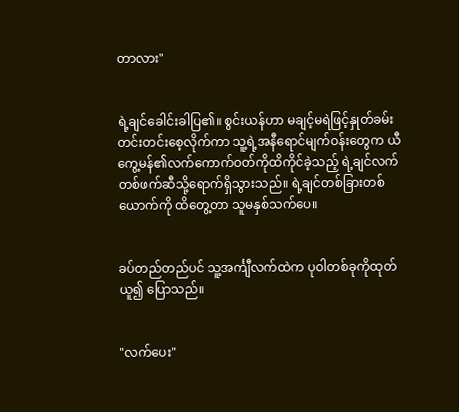တာလား"


ရဲ့ချင်ခေါင်းခါပြ၏။ စွင်းယန်ဟာ မချင့်မရဲဖြင့်နှုတ်ခမ်းတင်းတင်းစေ့လိုက်ကာ သူ့ရဲ့အနီရောင်မျက်ဝန်းတွေက ယီကွေ့မန်၏လက်ကောက်ဝတ်ကိုထိကိုင်ခဲ့သည့် ရဲ့ချင်လက်တစ်ဖက်ဆီသို့ရောက်ရှိသွားသည်။ ရဲ့ချင်တစ်ခြားတစ်ယောက်ကို ထိတွေ့တာ သူမနှစ်သက်ပေ။


ခပ်တည်တည်ပင် သူ့အင်္ကျီလက်ထဲက ပုဝါတစ်ခုကိုထုတ်ယူ၍ ပြောသည်။


"လက်ပေး"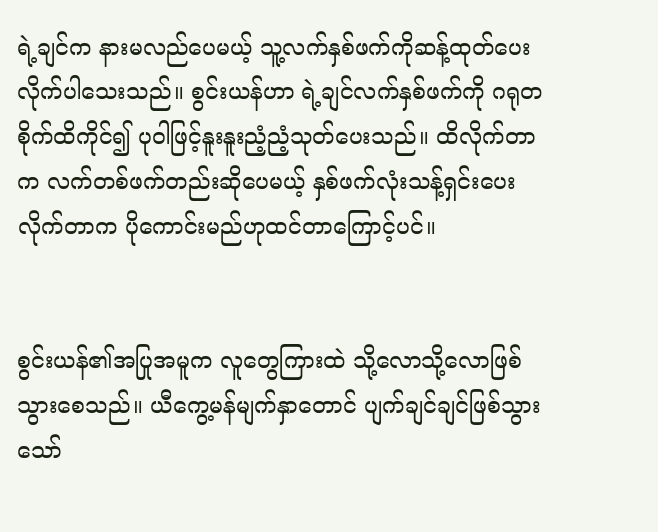ရဲ့ချင်က နားမလည်ပေမယ့် သူ့လက်နှစ်ဖက်ကိုဆန့်ထုတ်ပေးလိုက်ပါသေးသည်။ စွင်းယန်ဟာ ရဲ့ချင်လက်နှစ်ဖက်ကို ဂရုတစိုက်ထိကိုင်၍ ပုဝါဖြင့်နူးနူးညံ့ညံ့သုတ်ပေးသည်။ ထိလိုက်တာက လက်တစ်ဖက်တည်းဆိုပေမယ့် နှစ်ဖက်လုံးသန့်ရှင်းပေးလိုက်တာက ပိုကောင်းမည်ဟုထင်တာကြောင့်ပင်။


စွင်းယန်၏အပြုအမူက လူတွေကြားထဲ သို့လောသို့လောဖြစ်သွားစေသည်။ ယီကွေ့မန်မျက်နှာတောင် ပျက်ချင်ချင်ဖြစ်သွားသော်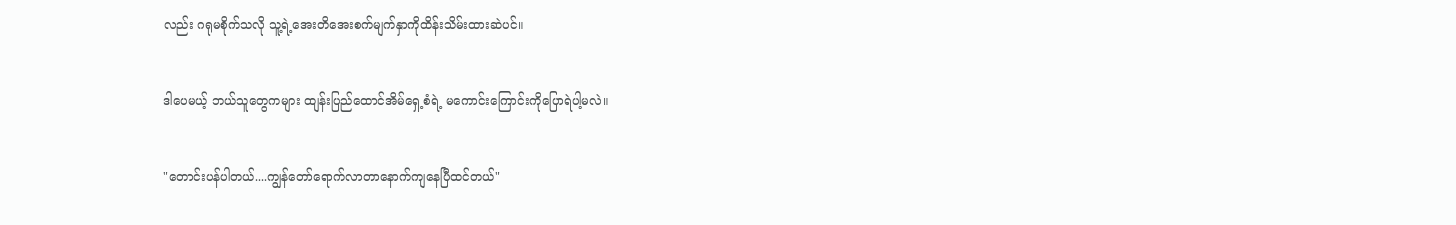လည်း ဂရုမစိုက်သလို သူ့ရဲ့အေးတိအေးစက်မျက်နှာကိုထိန်းသိမ်းထားဆဲပင်။


ဒါပေမယ့် ဘယ်သူတွေကများ ထျန်းပြည်ထောင်အိမ်ရှေ့စံရဲ့ မကောင်းကြောင်းကိုပြောရဲပါ့မလဲ။


"တောင်းပန်ပါတယ်....ကျွန်တော်ရောက်လာတာနောက်ကျနေပြီထင်တယ်"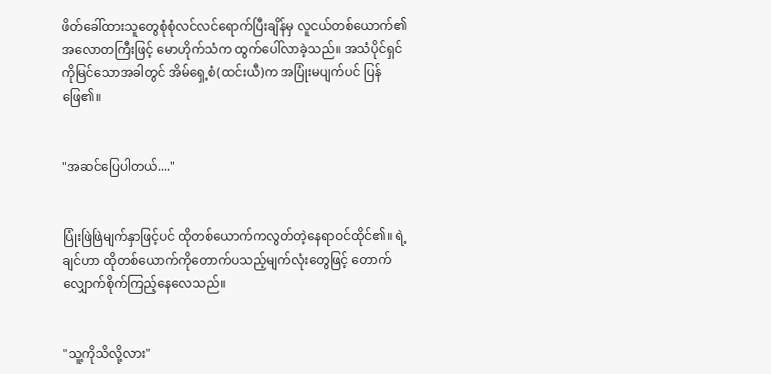ဖိတ်ခေါ်ထားသူတွေစုံစုံလင်လင်ရောက်ပြီးချိန်မှ လူငယ်တစ်ယောက်၏ အလောတကြီးဖြင့် မောဟိုက်သံက ထွက်ပေါ်လာခဲ့သည်။ အသံပိုင်ရှင်ကိုမြင်သောအခါတွင် အိမ်ရှေ့စံ(ထင်းယီ)က အပြုံးမပျက်ပင် ပြန်ဖြေ၏။


"အဆင်ပြေပါတယ်...."


ပြုံးဖြဲဖြဲမျက်နှာဖြင့်ပင် ထိုတစ်ယောက်ကလွတ်တဲ့နေရာဝင်ထိုင်၏။ ရဲ့ချင်ဟာ ထိုတစ်ယောက်ကိုတောက်ပသည့်မျက်လုံးတွေဖြင့် တောက်လျှောက်စိုက်ကြည့်နေလေသည်။


"သူ့ကိုသိလို့လား"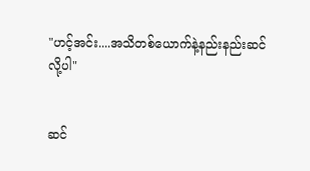"ဟင့်အင်း....အသိတစ်ယောက်နဲ့နည်းနည်းဆင်လို့ပါ"


ဆင်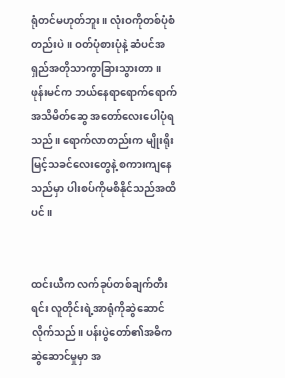ရုံတင်မဟုတ်ဘူး။ လုံးဝကိုတစ်ပုံစံတည်းပဲ။ ဝတ်ပုံစားပုံနဲ့ ဆံပင်အရှည်အတိုသာကွာခြားသွားတာ။ ဖုန်းမင်က ဘယ်နေရာရောက်ရောက်အသိမိတ်ဆွေ အတော်လေးပေါပုံရသည်။ ရောက်လာတည်းက မျိုးရိုးမြင့်သခင်လေးတွေနဲ့ စကားကျနေသည်မှာ ပါးစပ်ကိုမစိနိုင်သည်အထိပင်။


ထင်းယီက လက်ခုပ်တစ်ချက်တီးရင်း လူတိုင်းရဲ့အာရုံကိုဆွဲဆောင်လိုက်သည်။ ပန်းပွဲတော်၏အဓိက ဆွဲဆောင်မှုမှာ အ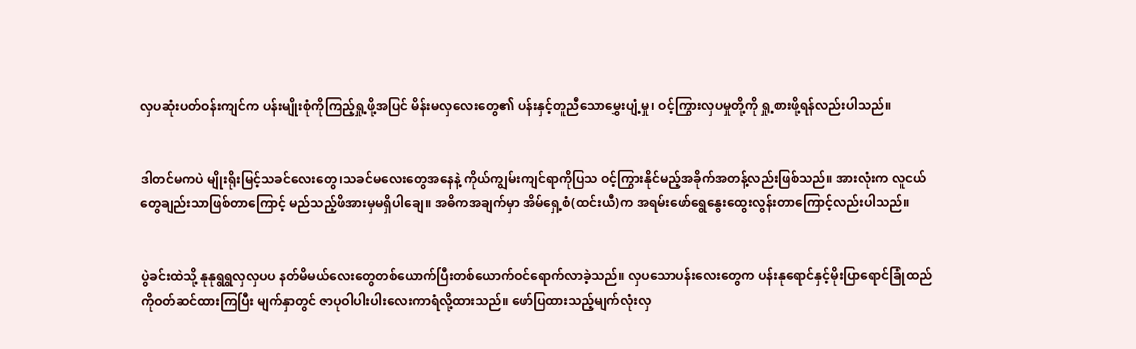လှပဆုံးပတ်ဝန်းကျင်က ပန်းမျိုးစုံကိုကြည့်ရှု့ဖို့အပြင် မိန်းမလှလေးတွေ၏ ပန်းနှင့်တူညီသောမွှေးပျံ့မှု၊ ဝင့်ကြွားလှပမှုတို့ကို ရှု့စားဖို့ရန်လည်းပါသည်။


ဒါတင်မကပဲ မျိုးရိုးမြင့်သခင်လေးတွေ၊သခင်မလေးတွေအနေနဲ့ ကိုယ်ကျွမ်းကျင်ရာကိုပြသ ဝင့်ကြွားနိုင်မည့်အခိုက်အတန့်လည်းဖြစ်သည်။ အားလုံးက လူငယ်တွေချည်းသာဖြစ်တာကြောင့် မည်သည့်ဖိအားမှမရှိပါချေ။ အဓိကအချက်မှာ အိမ်ရှေ့စံ(ထင်းယီ)က အရမ်းဖော်ရွေနွေးထွေးလွန်းတာကြောင့်လည်းပါသည်။


ပွဲခင်းထဲသို့ နုနုရွရွလှလှပပ နတ်မိမယ်လေးတွေတစ်ယောက်ပြီးတစ်ယောက်ဝင်ရောက်လာခဲ့သည်။ လှပသောပန်းလေးတွေက ပန်းနုရောင်နှင့်မိုးပြာရောင်ခြုံထည်ကိုဝတ်ဆင်ထားကြပြီး မျက်နှာတွင် ဇာပုဝါပါးပါးလေးကာရံလို့ထားသည်။ ဖော်ပြထားသည့်မျက်လုံးလှ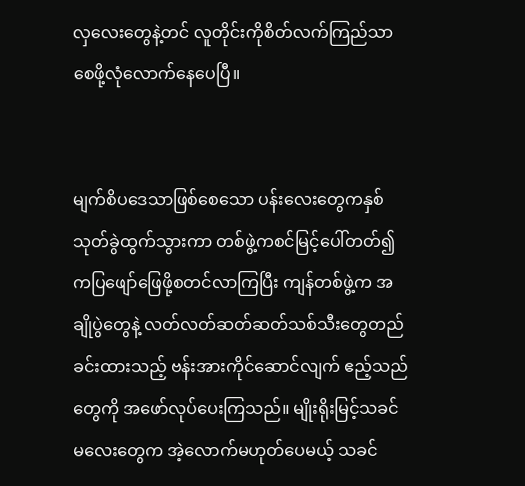လှလေးတွေနဲ့တင် လူတိုင်းကိုစိတ်လက်ကြည်သာစေဖို့လုံလောက်နေပေပြီ။


မျက်စိပဒေသာဖြစ်စေသော ပန်းလေးတွေကနှစ်သုတ်ခွဲထွက်သွားကာ တစ်ဖွဲ့ကစင်မြင့်ပေါ်တတ်၍ကပြဖျော်ဖြေဖို့စတင်လာကြပြီး ကျန်တစ်ဖွဲ့က အချိုပွဲတွေနဲ့ လတ်လတ်ဆတ်ဆတ်သစ်သီးတွေတည်ခင်းထားသည့် ဗန်းအားကိုင်ဆောင်လျက် ဧည့်သည်တွေကို အဖော်လုပ်ပေးကြသည်။ မျိုးရိုးမြင့်သခင်မလေးတွေက အဲ့လောက်မဟုတ်ပေမယ့် သခင်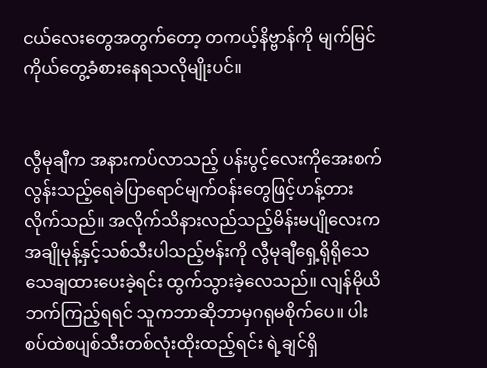ငယ်လေးတွေအတွက်တော့ တကယ့်နိဗ္ဗာန်ကို မျက်မြင်ကိုယ်တွေ့ခံစားနေရသလိုမျိုးပင်။


လွီမုချီက အနားကပ်လာသည့် ပန်းပွင့်လေးကိုအေးစက်လွန်းသည့်ရေခဲပြာရောင်မျက်ဝန်းတွေဖြင့်ဟန့်တားလိုက်သည်။ အလိုက်သိနားလည်သည့်မိန်းမပျိုလေးက အချိုမုန့်နှင့်သစ်သီးပါသည့်ဗန်းကို လွီမုချီရှေ့ရိုရိုသေသေချထားပေးခဲ့ရင်း ထွက်သွားခဲ့လေသည်။ လျန်မိုယိဘက်ကြည့်ရရင် သူကဘာဆိုဘာမှဂရုမစိုက်ပေ။ ပါးစပ်ထဲစပျစ်သီးတစ်လုံးထိုးထည့်ရင်း ရဲ့ချင်ရှိ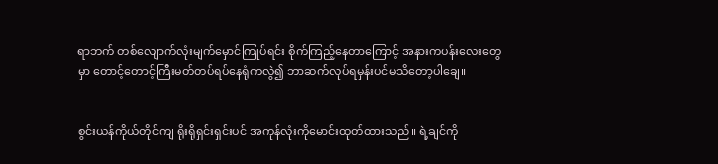ရာဘက် တစ်လျောက်လုံးမျက်မှောင်ကြုပ်ရင်း စိုက်ကြည့်နေတာကြောင့် အနားကပန်းလေးတွေမှာ တောင့်တောင့်ကြီးမတ်တပ်ရပ်နေရုံကလွဲ၍ ဘာဆက်လုပ်ရမှန်းပင်မသိတော့ပါချေ။


စွင်းယန်ကိုယ်တိုင်ကျ ရိုးရိုရှင်းရှင်းပင် အကုန်လုံးကိုမောင်းထုတ်ထားသည်။ ရဲ့ချင်ကို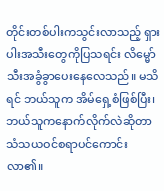တိုင်းတစ်ပါးကသွင်းလာသည့် ရှားပါးအသီးတွေကိုပြသရင်း လိမ္မော်သီးအခွံခွာပေးနေလေသည်။ မသိရင် ဘယ်သူက အိမ်ရှေ့စံဖြစ်ပြီး၊ ဘယ်သူကနောက်လိုက်လဲဆိုတာ သံသယဝင်စရာပင်ကောင်းလာ၏။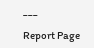___

Report Page